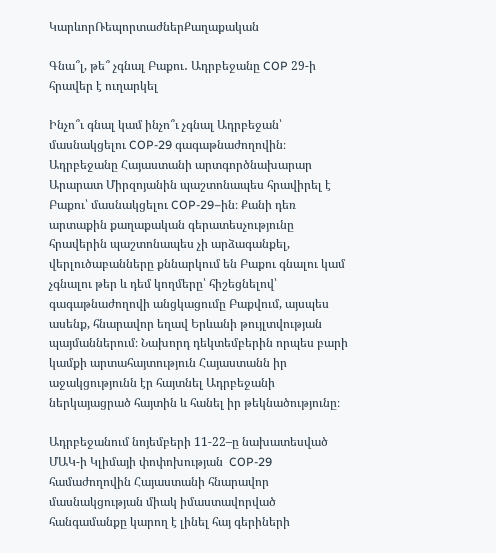ԿարևորՌեպորտաժներՔաղաքական

Գնա՞լ, թե՞ չգնալ Բաքու․ Ադրբեջանը COP 29-ի հրավեր է ուղարկել

Ինչո՞ւ գնալ կամ ինչո՞ւ չգնալ Ադրբեջան՝ մասնակցելու COP-29 գագաթնաժողովին։ Ադրբեջանը Հայաստանի արտգործնախարար Արարատ Միրզոյանին պաշտոնապես հրավիրել է Բաքու՝ մասնակցելու COP-29–ին։ Քանի դեռ արտաքին քաղաքական գերատեսչությունը հրավերին պաշտոնապես չի արձագանքել, վերլուծաբանները քննարկում են Բաքու գնալու կամ չգնալու թեր և դեմ կողմերը՝ հիշեցնելով՝ գագաթնաժողովի անցկացումը Բաքվում, այսպես ասենք, հնարավոր եղավ Երևանի թույլտվության պայմաններում։ Նախորդ դեկտեմբերին որպես բարի կամքի արտահայտություն Հայաստանն իր աջակցությունն էր հայտնել Ադրբեջանի ներկայացրած հայտին և հանել իր թեկնածությունը։

Ադրբեջանում նոյեմբերի 11-22–ը նախատեսված ՄԱԿ-ի Կլիմայի փոփոխության  COP-29 համաժողովին Հայաստանի հնարավոր մասնակցության միակ իմաստավորված հանգամանքը կարող է լինել հայ գերիների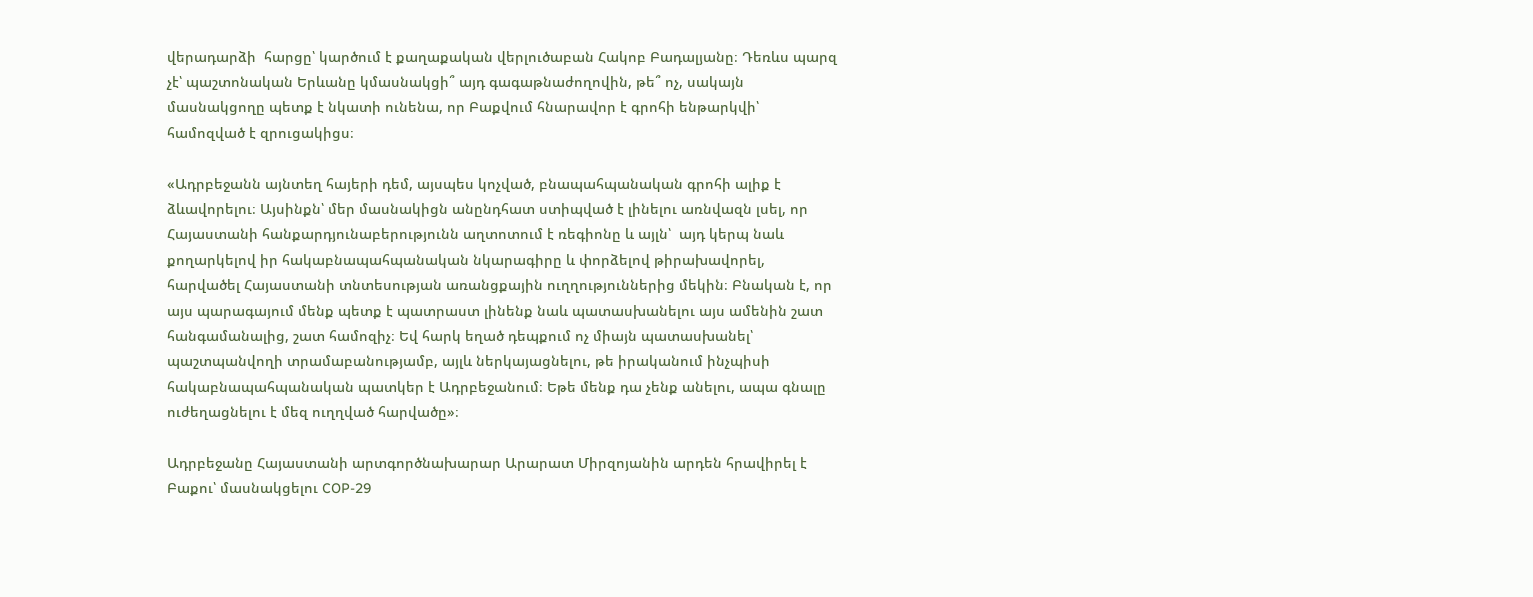վերադարձի  հարցը՝ կարծում է քաղաքական վերլուծաբան Հակոբ Բադալյանը։ Դեռևս պարզ չէ՝ պաշտոնական Երևանը կմասնակցի՞ այդ գագաթնաժողովին, թե՞ ոչ, սակայն մասնակցողը պետք է նկատի ունենա, որ Բաքվում հնարավոր է գրոհի ենթարկվի՝ համոզված է զրուցակիցս։

«Ադրբեջանն այնտեղ հայերի դեմ, այսպես կոչված, բնապահպանական գրոհի ալիք է ձևավորելու։ Այսինքն՝ մեր մասնակիցն անընդհատ ստիպված է լինելու առնվազն լսել, որ Հայաստանի հանքարդյունաբերությունն աղտոտում է ռեգիոնը և այլն՝  այդ կերպ նաև քողարկելով իր հակաբնապահպանական նկարագիրը և փորձելով թիրախավորել, հարվածել Հայաստանի տնտեսության առանցքային ուղղություններից մեկին։ Բնական է, որ այս պարագայում մենք պետք է պատրաստ լինենք նաև պատասխանելու այս ամենին շատ հանգամանալից, շատ համոզիչ։ Եվ հարկ եղած դեպքում ոչ միայն պատասխանել՝ պաշտպանվողի տրամաբանությամբ, այլև ներկայացնելու, թե իրականում ինչպիսի հակաբնապահպանական պատկեր է Ադրբեջանում։ Եթե մենք դա չենք անելու, ապա գնալը ուժեղացնելու է մեզ ուղղված հարվածը»։

Ադրբեջանը Հայաստանի արտգործնախարար Արարատ Միրզոյանին արդեն հրավիրել է Բաքու՝ մասնակցելու COP-29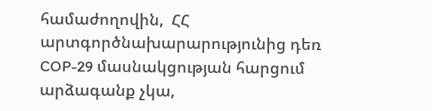համաժողովին,  ՀՀ արտգործնախարարությունից դեռ  COP-29 մասնակցության հարցում արձագանք չկա,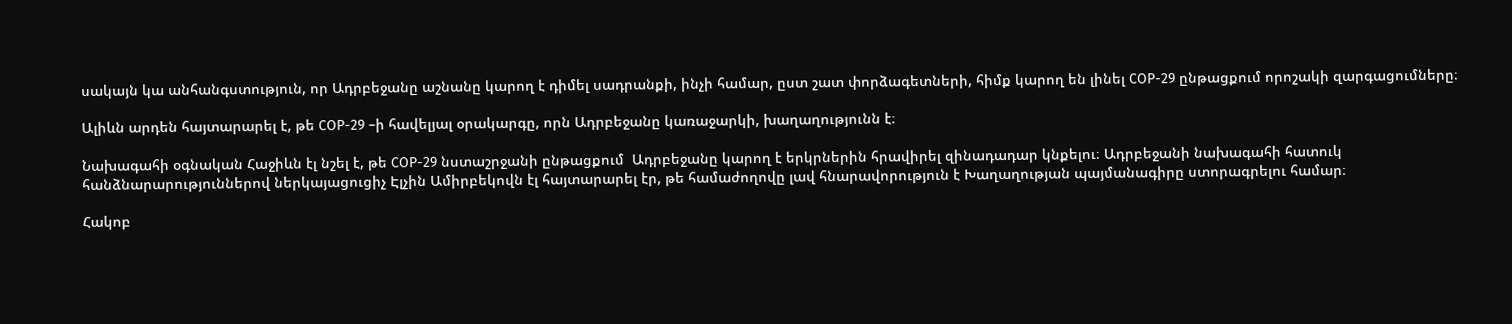սակայն կա անհանգստություն, որ Ադրբեջանը աշնանը կարող է դիմել սադրանքի, ինչի համար, ըստ շատ փորձագետների, հիմք կարող են լինել COP-29 ընթացքում որոշակի զարգացումները։

Ալիևն արդեն հայտարարել է, թե COP-29 –ի հավելյալ օրակարգը, որն Ադրբեջանը կառաջարկի, խաղաղությունն է։

Նախագահի օգնական Հաջիևն էլ նշել է, թե COP-29 նստաշրջանի ընթացքում  Ադրբեջանը կարող է երկրներին հրավիրել զինադադար կնքելու։ Ադրբեջանի նախագահի հատուկ հանձնարարություններով ներկայացուցիչ Էլչին Ամիրբեկովն էլ հայտարարել էր, թե համաժողովը լավ հնարավորություն է Խաղաղության պայմանագիրը ստորագրելու համար։

Հակոբ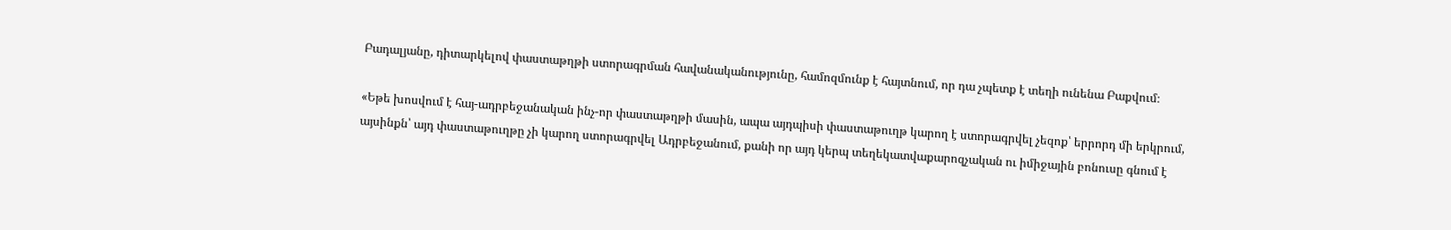Բադալյանը, դիտարկելով փաստաթղթի ստորագրման հավանականությունը, համոզմունք է հայտնում, որ դա չպետք է տեղի ունենա Բաքվում։

«Եթե խոսվում է հայ-ադրբեջանական ինչ-որ փաստաթղթի մասին, ապա այդպիսի փաստաթուղթ կարող է ստորագրվել չեզոք՝ երրորդ մի երկրում, այսինքն՝ այդ փաստաթուղթը չի կարող ստորագրվել Ադրբեջանում, քանի որ այդ կերպ տեղեկատվաքարոզչական ու իմիջային բոնուսը գնում է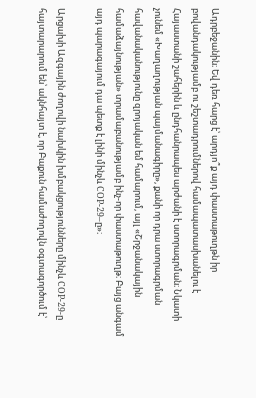Ադրբեջանին։ Եվ դեռ հարց է՝ արդյո՞ք այդ փաստաթուղթն իր բովանդակությամբ ու շեշտադրումներով համապատասխանելու է Հայաստանի շահերին և ընդհանրապես արժանի է ստորագրման։ Նկատի չունեմ «Խաղաղության պայմանագիրը», քանի որ դրա ստորագրման հավանականությունը զրոյական եմ համարում, այլ «Շրջանակային համաձայնության» տրամաբանությամբ ինչ-որ փաստաթուղթ։ Բայց անգամ այդ պարագայում դա պետք է լինի մինչև COP-29–ը»։

Արցախի Ազգային ժողովի նախկին խմբակցությունները մինչև COP-29-ը հայտարարում են՝ ակնհայտ է, որ Բաքուն համաժողովն օգտագործում է՝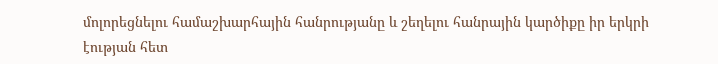մոլորեցնելու համաշխարհային հանրությանը և շեղելու հանրային կարծիքը իր երկրի էության հետ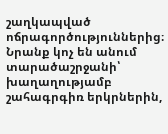շաղկապված ոճրագործություններից։ Նրանք կոչ են անում տարածաշրջանի՝ խաղաղությամբ շահագրգիռ երկրներին,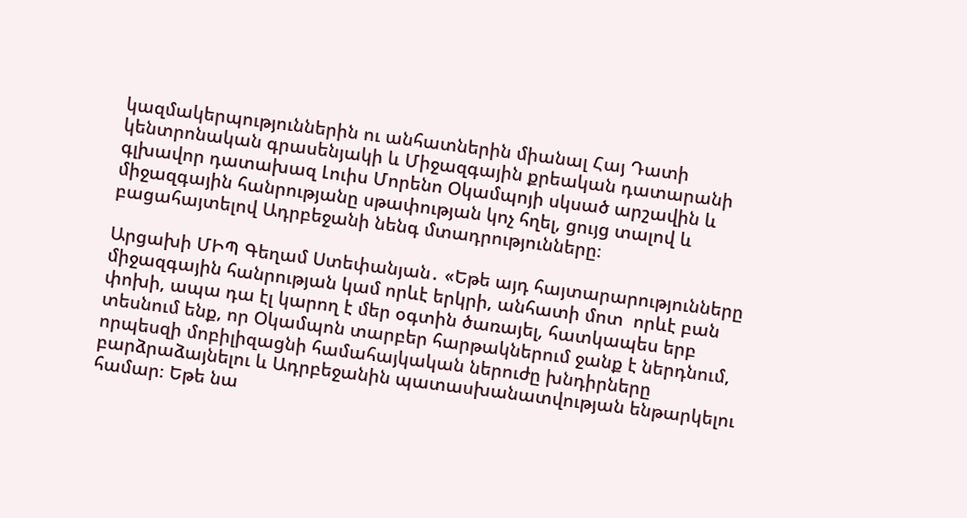կազմակերպություններին ու անհատներին միանալ Հայ Դատի կենտրոնական գրասենյակի և Միջազգային քրեական դատարանի գլխավոր դատախազ Լուիս Մորենո Օկամպոյի սկսած արշավին և միջազգային հանրությանը սթափության կոչ հղել, ցույց տալով և բացահայտելով Ադրբեջանի նենգ մտադրությունները։

Արցախի ՄԻՊ Գեղամ Ստեփանյան․ «Եթե այդ հայտարարությունները միջազգային հանրության կամ որևէ երկրի, անհատի մոտ  որևէ բան փոխի, ապա դա էլ կարող է մեր օգտին ծառայել, հատկապես երբ տեսնում ենք, որ Օկամպոն տարբեր հարթակներում ջանք է ներդնում, որպեսզի մոբիլիզացնի համահայկական ներուժը խնդիրները բարձրաձայնելու և Ադրբեջանին պատասխանատվության ենթարկելու համար։ Եթե նա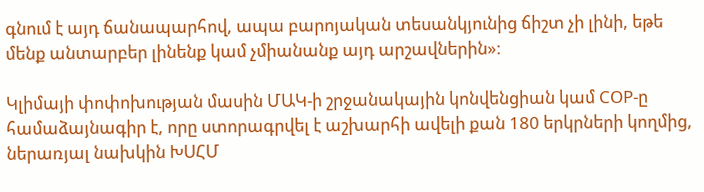գնում է այդ ճանապարհով, ապա բարոյական տեսանկյունից ճիշտ չի լինի, եթե մենք անտարբեր լինենք կամ չմիանանք այդ արշավներին»։

Կլիմայի փոփոխության մասին ՄԱԿ-ի շրջանակային կոնվենցիան կամ COP-ը համաձայնագիր է, որը ստորագրվել է աշխարհի ավելի քան 180 երկրների կողմից, ներառյալ նախկին ԽՍՀՄ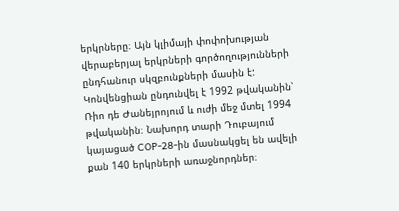երկրները։ Այն կլիմայի փոփոխության վերաբերյալ երկրների գործողությունների ընդհանուր սկզբունքների մասին է: Կոնվենցիան ընդունվել է 1992 թվականին՝ Ռիո դե Ժանեյրոյում և ուժի մեջ մտել 1994 թվականին։ Նախորդ տարի Դուբայում կայացած COP-28-ին մասնակցել են ավելի քան 140 երկրների առաջնորդներ։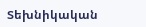Տեխնիկական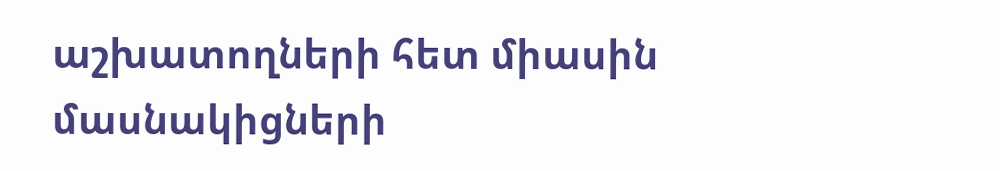աշխատողների հետ միասին մասնակիցների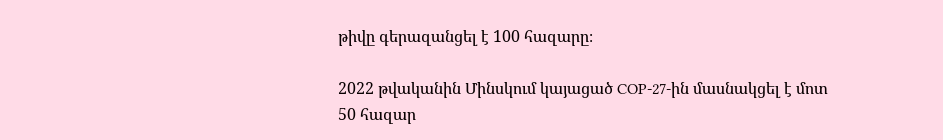թիվը գերազանցել է 100 հազարը։

2022 թվականին Մինսկում կայացած COP-27-ին մասնակցել է մոտ 50 հազար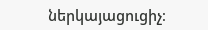ներկայացուցիչ։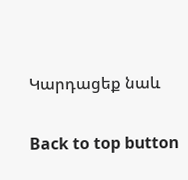Կարդացեք նաև

Back to top button